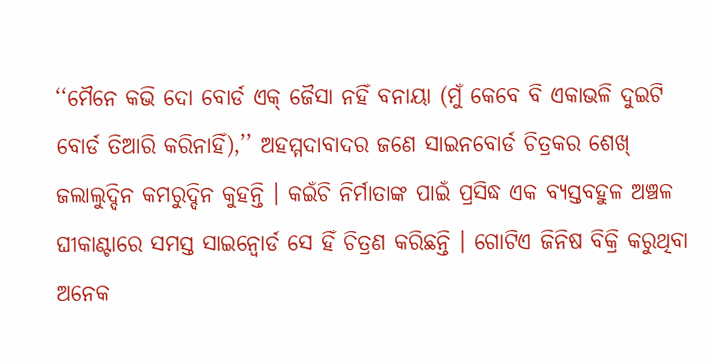‘‘ମୈନେ କଭି ଦୋ ବୋର୍ଡ ଏକ୍ ଜୈସା ନହିଁ ବନାୟା (ମୁଁ କେବେ ବି ଏକାଭଳି ଦୁଇଟି ବୋର୍ଡ ତିଆରି କରିନାହିଁ),’’ ଅହମ୍ମଦାବାଦର ଜଣେ ସାଇନବୋର୍ଡ ଚିତ୍ରକର ଶେଖ୍ ଜଲାଲୁଦ୍ଦିନ କମରୁଦ୍ଦିନ କୁହନ୍ତି । କଇଁଚି ନିର୍ମାତାଙ୍କ ପାଇଁ ପ୍ରସିଦ୍ଧ ଏକ ବ୍ୟସ୍ତବହୁଳ ଅଞ୍ଚଳ ଘୀକାଣ୍ଟାରେ ସମସ୍ତ ସାଇନ୍ବୋର୍ଡ ସେ ହିଁ ଚିତ୍ରଣ କରିଛନ୍ତି । ଗୋଟିଏ ଜିନିଷ ବିକ୍ରି କରୁଥିବା ଅନେକ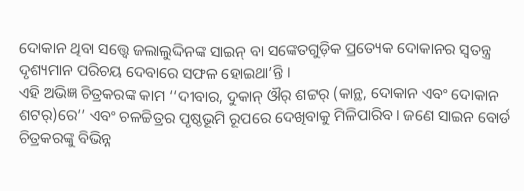ଦୋକାନ ଥିବା ସତ୍ତ୍ୱେ ଜଲାଲୁଦ୍ଦିନଙ୍କ ସାଇନ୍ ବା ସଙ୍କେତଗୁଡ଼ିକ ପ୍ରତ୍ୟେକ ଦୋକାନର ସ୍ୱତନ୍ତ୍ର ଦୃଶ୍ୟମାନ ପରିଚୟ ଦେବାରେ ସଫଳ ହୋଇଥା’ନ୍ତି ।
ଏହି ଅଭିଜ୍ଞ ଚିତ୍ରକରଙ୍କ କାମ ‘‘ଦୀବାର, ଦୁକାନ୍ ଔର୍ ଶଟ୍ଟର୍ (କାନ୍ଥ, ଦୋକାନ ଏବଂ ଦୋକାନ ଶଟର୍)ରେ’’ ଏବଂ ଚଳଚ୍ଚିତ୍ରର ପୃଷ୍ଠଭୂମି ରୂପରେ ଦେଖିବାକୁ ମିଳିପାରିବ। ଜଣେ ସାଇନ ବୋର୍ଡ ଚିତ୍ରକରଙ୍କୁ ବିଭିନ୍ନ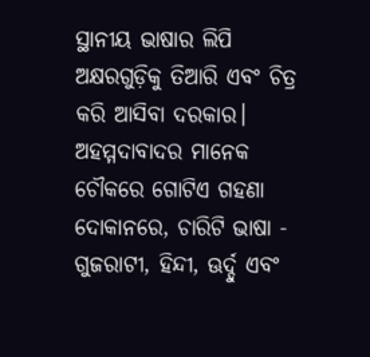ସ୍ଥାନୀୟ ଭାଷାର ଲିପି ଅକ୍ଷରଗୁଡ଼ିକୁ ତିଆରି ଏବଂ ଚିତ୍ର କରି ଆସିବା ଦରକାର। ଅହମ୍ମଦାବାଦର ମାନେକ ଚୌକରେ ଗୋଟିଏ ଗହଣା ଦୋକାନରେ, ଚାରିଟି ଭାଷା - ଗୁଜରାଟୀ, ହିନ୍ଦୀ, ଊର୍ଦ୍ଦୁ ଏବଂ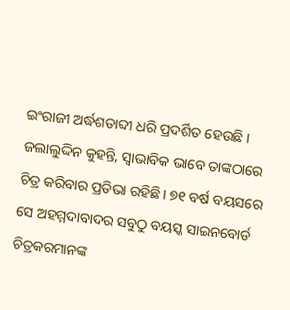ଇଂରାଜୀ ଅର୍ଦ୍ଧଶତାବ୍ଦୀ ଧରି ପ୍ରଦର୍ଶିତ ହେଉଛି ।
ଜଲାଲୁଦ୍ଦିନ କୁହନ୍ତି, ସ୍ୱାଭାବିକ ଭାବେ ତାଙ୍କଠାରେ ଚିତ୍ର କରିବାର ପ୍ରତିଭା ରହିଛି। ୭୧ ବର୍ଷ ବୟସରେ ସେ ଅହମ୍ମଦାବାଦର ସବୁଠୁ ବୟସ୍କ ସାଇନବୋର୍ଡ ଚିତ୍ରକରମାନଙ୍କ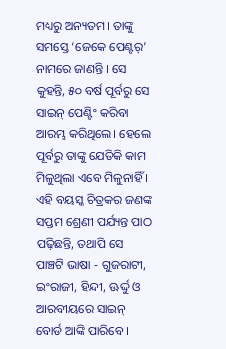ମଧ୍ୟରୁ ଅନ୍ୟତମ। ତାଙ୍କୁ ସମସ୍ତେ ‘ଜେକେ ପେଣ୍ଟର୍’ ନାମରେ ଜାଣନ୍ତି । ସେ କୁହନ୍ତି, ୫୦ ବର୍ଷ ପୂର୍ବରୁ ସେ ସାଇନ୍ ପେଣ୍ଟିଂ କରିବା ଆରମ୍ଭ କରିଥିଲେ। ହେଲେ ପୂର୍ବରୁ ତାଙ୍କୁ ଯେତିକି କାମ ମିଳୁଥିଲା ଏବେ ମିଳୁନାହିଁ ।
ଏହି ବୟସ୍କ ଚିତ୍ରକର ଜଣଙ୍କ ସପ୍ତମ ଶ୍ରେଣୀ ପର୍ଯ୍ୟନ୍ତ ପାଠ ପଢ଼ିଛନ୍ତି, ତଥାପି ସେ ପାଞ୍ଚଟି ଭାଷା - ଗୁଜରାଟୀ, ଇଂରାଜୀ, ହିନ୍ଦୀ, ଊର୍ଦ୍ଦୁ ଓ ଆରବୀୟରେ ସାଇନ୍ ବୋର୍ଡ ଆଙ୍କି ପାରିବେ ।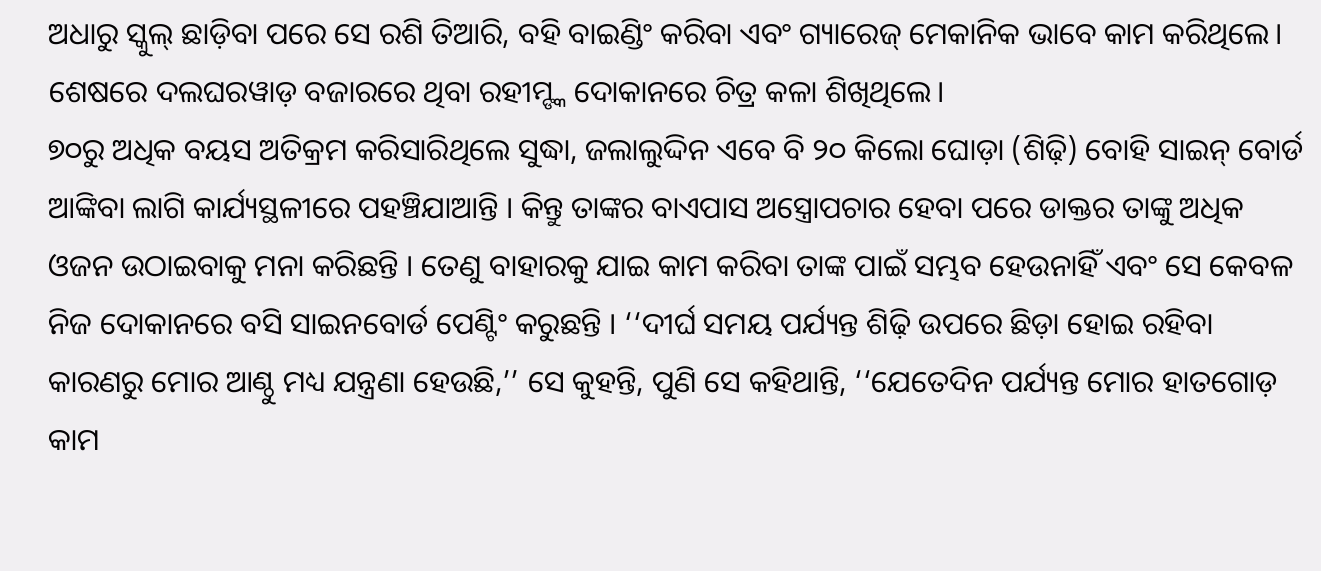ଅଧାରୁ ସ୍କୁଲ୍ ଛାଡ଼ିବା ପରେ ସେ ରଶି ତିଆରି, ବହି ବାଇଣ୍ଡିଂ କରିବା ଏବଂ ଗ୍ୟାରେଜ୍ ମେକାନିକ ଭାବେ କାମ କରିଥିଲେ। ଶେଷରେ ଦଲଘରୱାଡ଼ ବଜାରରେ ଥିବା ରହୀମ୍ଙ୍କ ଦୋକାନରେ ଚିତ୍ର କଳା ଶିଖିଥିଲେ।
୭୦ରୁ ଅଧିକ ବୟସ ଅତିକ୍ରମ କରିସାରିଥିଲେ ସୁଦ୍ଧା, ଜଲାଲୁଦ୍ଦିନ ଏବେ ବି ୨୦ କିଲୋ ଘୋଡ଼ା (ଶିଢ଼ି) ବୋହି ସାଇନ୍ ବୋର୍ଡ ଆଙ୍କିବା ଲାଗି କାର୍ଯ୍ୟସ୍ଥଳୀରେ ପହଞ୍ଚିଯାଆନ୍ତି । କିନ୍ତୁ ତାଙ୍କର ବାଏପାସ ଅସ୍ତ୍ରୋପଚାର ହେବା ପରେ ଡାକ୍ତର ତାଙ୍କୁ ଅଧିକ ଓଜନ ଉଠାଇବାକୁ ମନା କରିଛନ୍ତି । ତେଣୁ ବାହାରକୁ ଯାଇ କାମ କରିବା ତାଙ୍କ ପାଇଁ ସମ୍ଭବ ହେଉନାହିଁ ଏବଂ ସେ କେବଳ ନିଜ ଦୋକାନରେ ବସି ସାଇନବୋର୍ଡ ପେଣ୍ଟିଂ କରୁଛନ୍ତି । ‘‘ଦୀର୍ଘ ସମୟ ପର୍ଯ୍ୟନ୍ତ ଶିଢ଼ି ଉପରେ ଛିଡ଼ା ହୋଇ ରହିବା କାରଣରୁ ମୋର ଆଣ୍ଠୁ ମଧ୍ୟ ଯନ୍ତ୍ରଣା ହେଉଛି,’’ ସେ କୁହନ୍ତି, ପୁଣି ସେ କହିଥାନ୍ତି, ‘‘ଯେତେଦିନ ପର୍ଯ୍ୟନ୍ତ ମୋର ହାତଗୋଡ଼ କାମ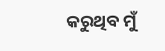କରୁଥିବ ମୁଁ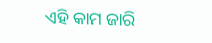ଏହି କାମ ଜାରି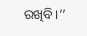ରଖିବି।’’